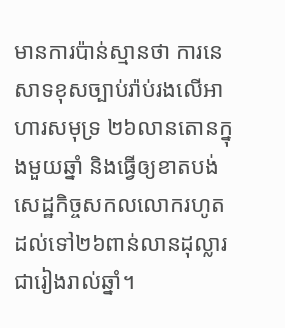មានការប៉ាន់ស្មានថា ការនេសាទខុសច្បាប់រ៉ាប់រងលើអាហារសមុទ្រ ២៦លានតោនក្នុងមួយឆ្នាំ និងធ្វើឲ្យខាតបង់សេដ្ឋកិច្ចសកលលោករហូតដល់ទៅ២៦ពាន់លានដុល្លារជារៀងរាល់ឆ្នាំ។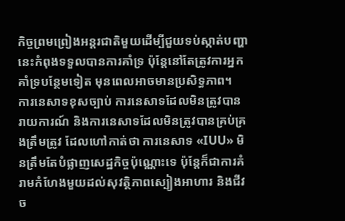កិច្ចព្រមព្រៀងអន្តរជាតិមួយដើម្បីជួយទប់ស្កាត់បញ្ហានេះកំពុងទទួលបានការគាំទ្រ ប៉ុន្តែនៅតែត្រូវការអ្នកគាំទ្របន្ថែមទៀត មុនពេលអាចមានប្រសិទ្ធភាព។
ការនេសាទខុសច្បាប់ ការនេសាទដែលមិនត្រូវបានរាយការណ៍ និងការនេសាទដែលមិនត្រូវបានគ្រប់គ្រងត្រឹមត្រូវ ដែលហៅកាត់ថា ការនេសាទ «IUU» មិនត្រឹមតែបំផ្លាញសេដ្ឋកិច្ចប៉ុណ្ណោះទេ ប៉ុន្តែក៏ជាការគំរាមកំហែងមួយដល់សុវត្ថិភាពស្បៀងអាហារ និងជីវច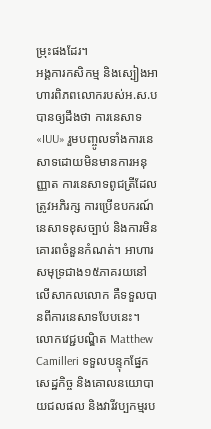ម្រុះផងដែរ។
អង្គការកសិកម្ម និងស្បៀងអាហារពិភពលោករបស់អ.ស.បបានឲ្យដឹងថា ការនេសាទ «IUU» រួមបញ្ចូលទាំងការនេសាទដោយមិនមានការអនុញ្ញាត ការនេសាទពូជត្រីដែលត្រូវអភិរក្ស ការប្រើឧបករណ៍នេសាទខុសច្បាប់ និងការមិនគោរពចំនួនកំណត់។ អាហារសមុទ្រជាង១៥ភាគរយនៅលើសាកលលោក គឺទទួលបានពីការនេសាទបែបនេះ។
លោកវេជ្ជបណ្ឌិត Matthew Camilleri ទទួលបន្ទុកផ្នែកសេដ្ឋកិច្ច និងគោលនយោបាយជលផល និងវារីវប្បកម្មរប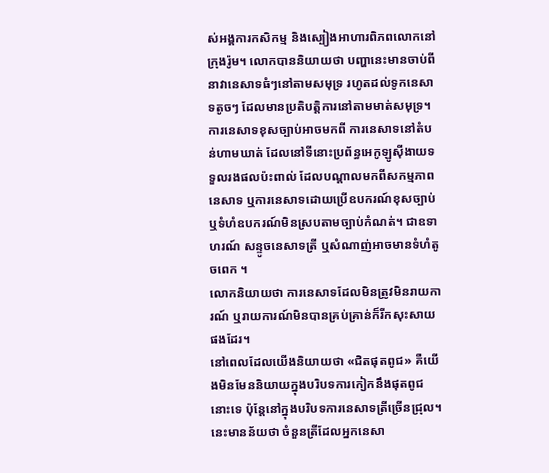ស់អង្គការកសិកម្ម និងស្បៀងអាហារពិភពលោកនៅក្រុងរ៉ូម។ លោកបាននិយាយថា បញ្ហានេះមានចាប់ពីនាវានេសាទធំៗនៅតាមសមុទ្រ រហូតដល់ទូកនេសាទតូចៗ ដែលមានប្រតិបត្តិការនៅតាមមាត់សមុទ្រ។
ការនេសាទខុសច្បាប់អាចមកពី ការនេសាទនៅតំបន់ហាមឃាត់ ដែលនៅទីនោះប្រព័ន្ធអេកូឡូស៊ីងាយទទួលរងផលប៉ះពាល់ ដែលបណ្តាលមកពីសកម្មភាពនេសាទ ឬការនេសាទដោយប្រើឧបករណ៍ខុសច្បាប់ ឬទំហំឧបករណ៍មិនស្របតាមច្បាប់កំណត់។ ជាឧទាហរណ៍ សន្ទូចនេសាទត្រី ឬសំណាញ់អាចមានទំហំតូចពេក ។
លោកនិយាយថា ការនេសាទដែលមិនត្រូវមិនរាយការណ៍ ឬរាយការណ៍មិនបានគ្រប់គ្រាន់ក៏រីកសុះសាយផងដែរ។
នៅពេលដែលយើងនិយាយថា «ជិតផុតពូជ» គឺយើងមិនមែននិយាយក្នុងបរិបទការកៀកនឹងផុតពូជនោះទេ ប៉ុន្តែនៅក្នុងបរិបទការនេសាទត្រីច្រើនជ្រុល។ នេះមានន័យថា ចំនួនត្រីដែលអ្នកនេសា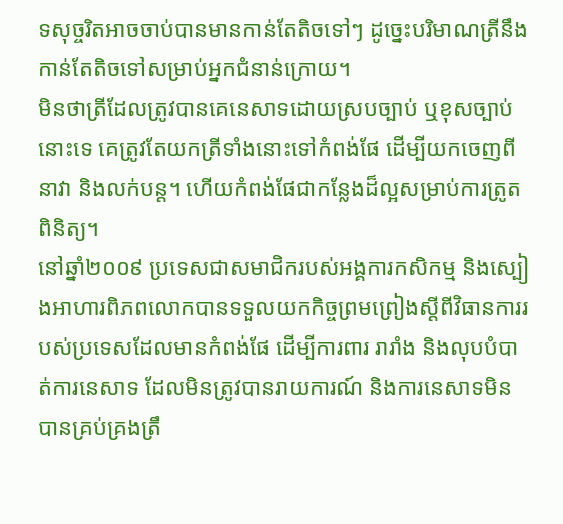ទសុច្ចរិតអាចចាប់បានមានកាន់តែតិចទៅៗ ដូច្នេះបរិមាណត្រីនឹងកាន់តែតិចទៅសម្រាប់អ្នកជំនាន់ក្រោយ។
មិនថាត្រីដែលត្រូវបានគេនេសាទដោយស្របច្បាប់ ឬខុសច្បាប់នោះទេ គេត្រូវតែយកត្រីទាំងនោះទៅកំពង់ផែ ដើម្បីយកចេញពីនាវា និងលក់បន្ត។ ហើយកំពង់ផែជាកន្លែងដ៏ល្អសម្រាប់ការត្រូតពិនិត្យ។
នៅឆ្នាំ២០០៩ ប្រទេសជាសមាជិករបស់អង្គការកសិកម្ម និងស្បៀងអាហារពិភពលោកបានទទួលយកកិច្ចព្រមព្រៀងស្តីពីវិធានការរបស់ប្រទេសដែលមានកំពង់ផែ ដើម្បីការពារ រារាំង និងលុបបំបាត់ការនេសាទ ដែលមិនត្រូវបានរាយការណ៍ និងការនេសាទមិនបានគ្រប់គ្រងត្រឹ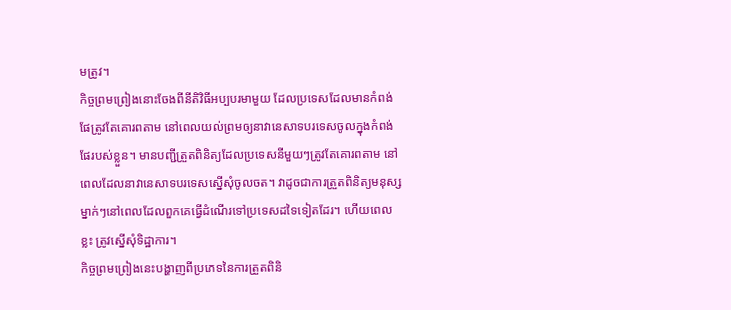មត្រូវ។
កិច្ចព្រមព្រៀងនោះចែងពីនីតិវិធីអប្បបរមាមួយ ដែលប្រទេសដែលមានកំពង់ផែត្រូវតែគោរពតាម នៅពេលយល់ព្រមឲ្យនាវានេសាទបរទេសចូលក្នុងកំពង់ផែរបស់ខ្លួន។ មានបញ្ជីត្រួតពិនិត្យដែលប្រទេសនីមួយៗត្រូវតែគោរពតាម នៅពេលដែលនាវានេសាទបរទេសស្នើសុំចូលចត។ វាដូចជាការត្រួតពិនិត្យមនុស្សម្នាក់ៗនៅពេលដែលពួកគេធ្វើដំណើរទៅប្រទេសដទៃទៀតដែរ។ ហើយពេលខ្លះ ត្រូវស្នើសុំទិដ្ឋាការ។
កិច្ចព្រមព្រៀងនេះបង្ហាញពីប្រភេទនៃការត្រួតពិនិ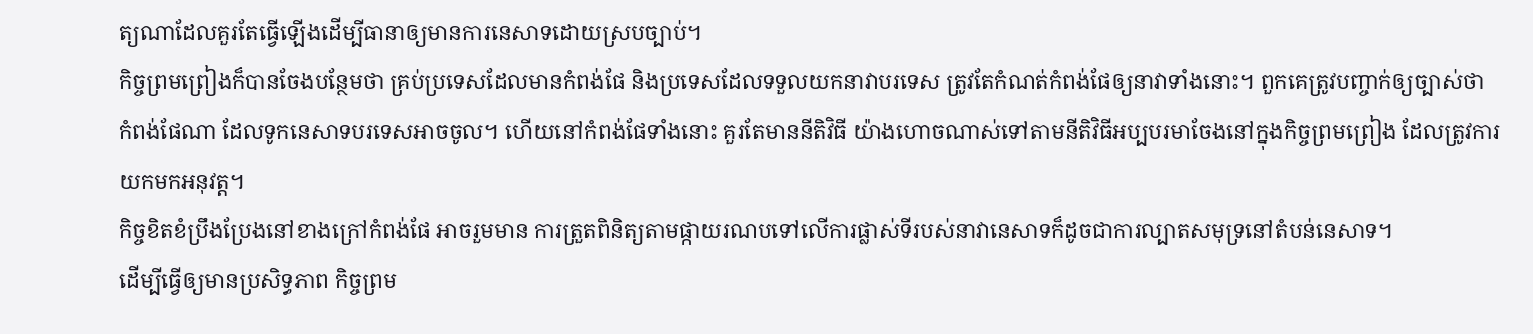ត្យណាដែលគួរតែធ្វើឡើងដើម្បីធានាឲ្យមានការនេសាទដោយស្របច្បាប់។
កិច្ចព្រមព្រៀងក៏បានចែងបន្ថែមថា គ្រប់ប្រទេសដែលមានកំពង់ផែ និងប្រទេសដែលទទួលយកនាវាបរទេស ត្រូវតែកំណត់កំពង់ផែឲ្យនាវាទាំងនោះ។ ពួកគេត្រូវបញ្ចាក់ឲ្យច្បាស់ថា កំពង់ផែណា ដែលទូកនេសាទបរទេសអាចចូល។ ហើយនៅកំពង់ផែទាំងនោះ គួរតែមាននីតិវិធី យ៉ាងហោចណាស់ទៅតាមនីតិវិធីអប្បបរមាចែងនៅក្នុងកិច្ចព្រមព្រៀង ដែលត្រូវការយកមកអនុវត្ត។
កិច្ចខិតខំប្រឹងប្រែងនៅខាងក្រៅកំពង់ផែ អាចរួមមាន ការត្រួតពិនិត្យតាមផ្កាយរណបទៅលើការផ្លាស់ទីរបស់នាវានេសាទក៏ដូចជាការល្បាតសមុទ្រនៅតំបន់នេសាទ។
ដើម្បីធ្វើឲ្យមានប្រសិទ្ធភាព កិច្ចព្រម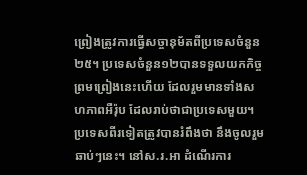ព្រៀងត្រូវការធ្វើសច្ចានុម័តពីប្រទេសចំនួន២៥។ ប្រទេសចំនួន១២បានទទួលយកកិច្ចព្រមព្រៀងនេះហើយ ដែលរួមមានទាំងសហភាពអឺរ៉ុប ដែលរាប់ថាជាប្រទេសមួយ។ ប្រទេសពីរទៀតត្រូវបានរំពឹងថា នឹងចូលរួមឆាប់ៗនេះ។ នៅស.រ.អា ដំណើរការ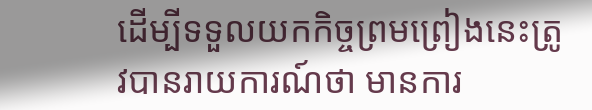ដើម្បីទទួលយកកិច្ចព្រមព្រៀងនេះត្រូវបានរាយការណ៍ថា មានការ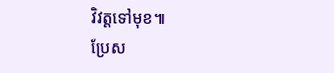វិវត្តទៅមុខ៕
ប្រែស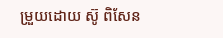ម្រួយដោយ ស៊ូ ពិសែន